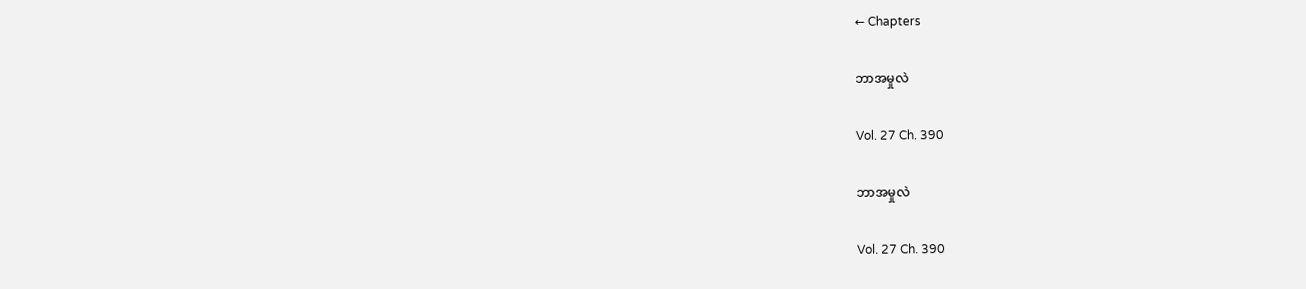← Chapters

ဘာအမှုလဲ

Vol. 27 Ch. 390

ဘာအမှုလဲ

Vol. 27 Ch. 390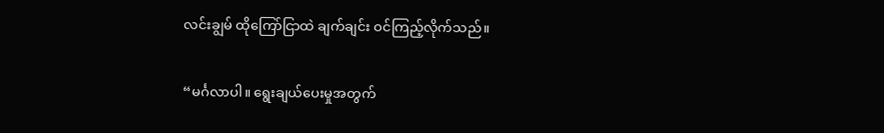လင်းချွမ် ထိုကြော်ငြာထဲ ချက်ချင်း ဝင်ကြည့်လိုက်သည်။

“မင်္ဂလာပါ။ ရွေးချယ်ပေးမှုအတွက်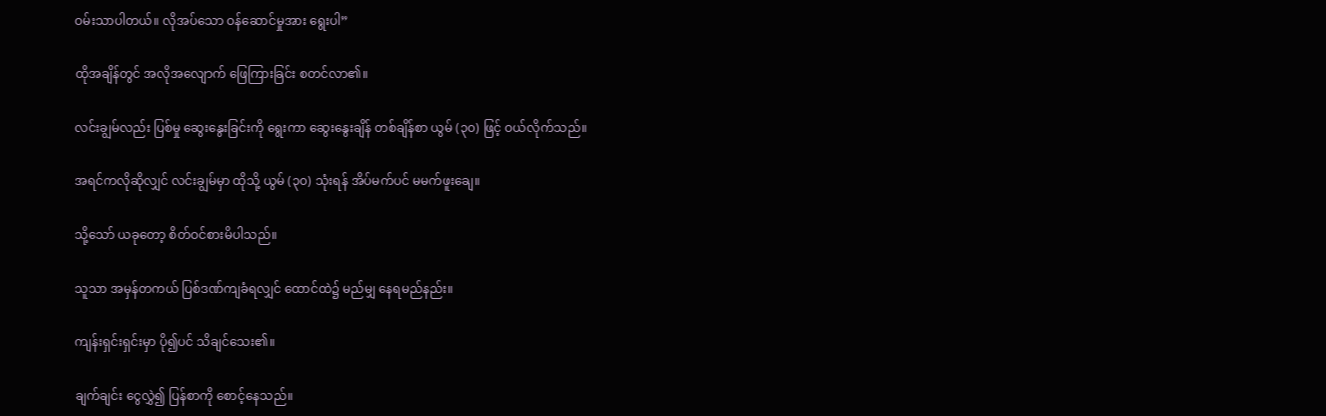ဝမ်းသာပါတယ်။ လိုအပ်သော ဝန်ဆောင်မှုအား ရွေးပါ”

ထိုအချိန်တွင် အလိုအလျောက် ဖြေကြားခြင်း စတင်လာ၏။

လင်းချွမ်လည်း ပြစ်မှု ဆွေးနွေးခြင်းကို ရွေးကာ ဆွေးနွေးချိန် တစ်ချိန်စာ ယွမ် (၃၀) ဖြင့် ဝယ်လိုက်သည်။

အရင်ကလိုဆိုလျှင် လင်းချွမ်မှာ ထိုသို့ ယွမ် (၃၀) သုံးရန် အိပ်မက်ပင် မမက်ဖူးချေ။

သို့သော် ယခုတော့ စိတ်ဝင်စားမိပါသည်။

သူသာ အမှန်တကယ် ပြစ်ဒဏ်ကျခံရလျှင် ထောင်ထဲ၌ မည်မျှ နေရမည်နည်း။

ကျန်းရှင်းရှင်းမှာ ပို၍ပင် သိချင်သေး၏။

ချက်ချင်း ငွေလွှဲ၍ ပြန်စာကို စောင့်နေသည်။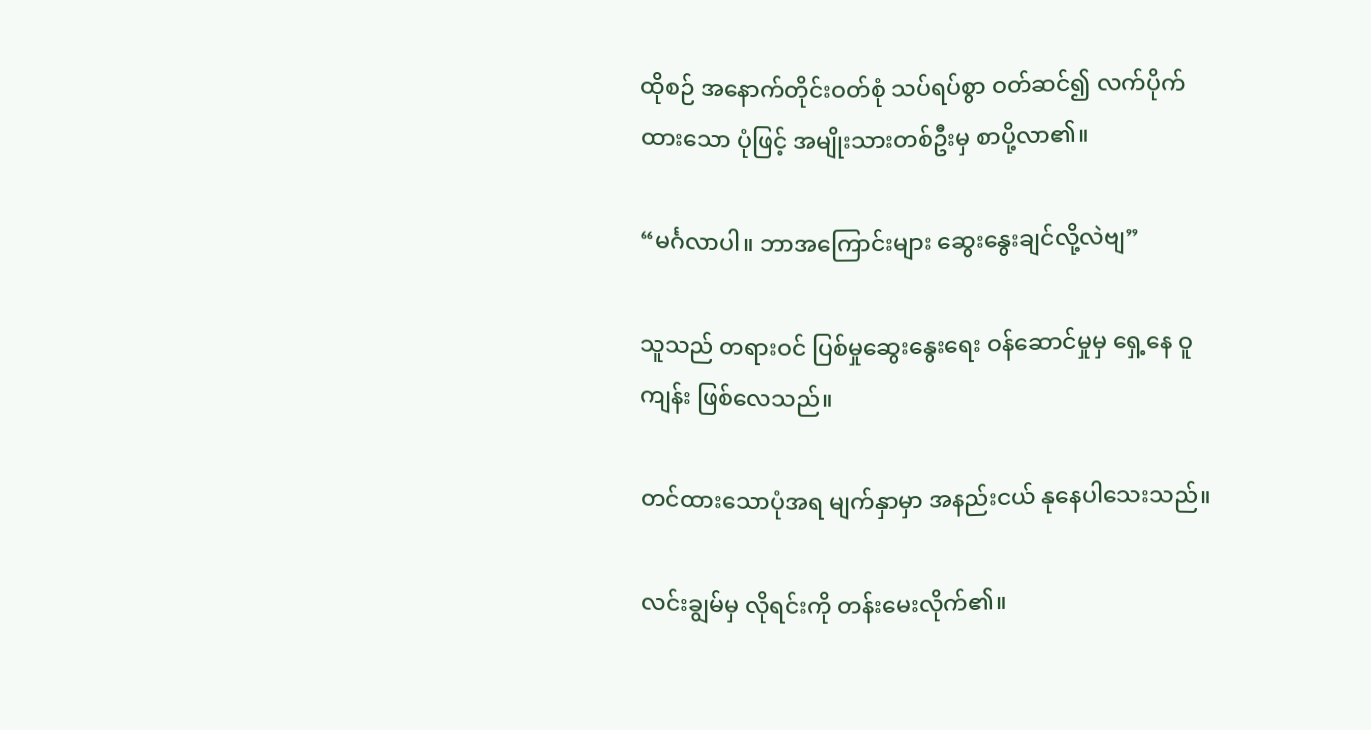ထိုစဉ် အနောက်တိုင်းဝတ်စုံ သပ်ရပ်စွာ ဝတ်ဆင်၍ လက်ပိုက်ထားသော ပုံဖြင့် အမျိုးသားတစ်ဦးမှ စာပို့လာ၏။

“မင်္ဂလာပါ။ ဘာအကြောင်းများ ဆွေးနွေးချင်လို့လဲဗျ”

သူသည် တရားဝင် ပြစ်မှုဆွေးနွေးရေး ဝန်ဆောင်မှုမှ ရှေ့နေ ဝူကျန်း ဖြစ်လေသည်။

တင်ထားသောပုံအရ မျက်နှာမှာ အနည်းငယ် နုနေပါသေးသည်။

လင်းချွမ်မှ လိုရင်းကို တန်းမေးလိုက်၏။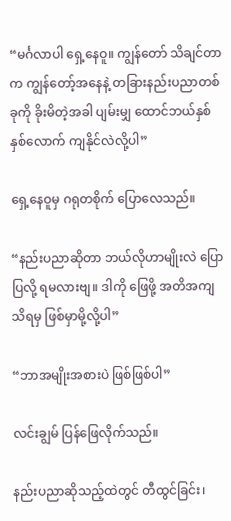“မင်္ဂလာပါ ရှေ့နေဝူ။ ကျွန်တော် သိချင်တာက ကျွန်တော့်အနေနဲ့ တခြားနည်းပညာတစ်ခုကို ခိုးမိတဲ့အခါ ပျမ်းမျှ ထောင်ဘယ်နှစ်နှစ်လောက် ကျနိုင်လဲလို့ပါ”

ရှေ့နေဝူမှ ဂရုတစိုက် ပြောလေသည်။

“နည်းပညာဆိုတာ ဘယ်လိုဟာမျိုးလဲ ပြောပြလို့ ရမလားဗျ။ ဒါကို ဖြေဖို့ အတိအကျသိရမှ ဖြစ်မှာမို့လို့ပါ”

“ဘာအမျိုးအစားပဲ ဖြစ်ဖြစ်ပါ”

လင်းချွမ် ပြန်ဖြေလိုက်သည်။

နည်းပညာဆိုသည့်ထဲတွင် တီထွင်ခြင်း၊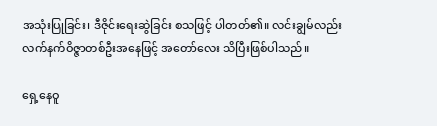အသုံးပြုခြင်း၊ ဒီဇိုင်းရေးဆွဲခြင်း စသဖြင့် ပါတတ်၏။ လင်းချွမ်လည်း လက်နက်ဝိဇ္ဇာတစ်ဦးအနေဖြင့် အတော်လေး သိပြီးဖြစ်ပါသည်။

ရှေ့နေဝူ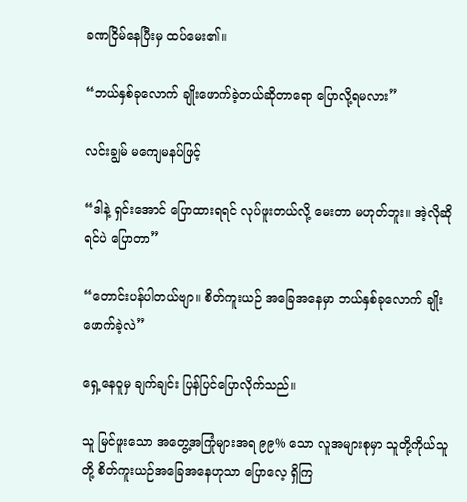ခဏငြိမ်နေပြီးမှ ထပ်မေး၏။

“ဘယ်နှစ်ခုလောက် ချိုးဖောက်ခဲ့တယ်ဆိုတာရော ပြောလို့ရမလား”

လင်းချွမ် မကျေမနပ်ဖြင့်

“ဒါနဲ့ ရှင်းအောင် ပြောထားရရင် လုပ်ဖူးတယ်လို့ မေးတာ မဟုတ်ဘူး။ အဲ့လိုဆိုရင်ပဲ ပြောတာ”

“တောင်းပန်ပါတယ်ဗျာ။ စိတ်ကူးယဉ် အခြေအနေမှာ ဘယ်နှစ်ခုလောက် ချိုးဖောက်ခဲ့လဲ”

ရှေ့နေဝူမှ ချက်ချင်း ပြန်ပြင်ပြောလိုက်သည်။

သူ မြင်ဖူးသော အတွေ့အကြုံများအရ ၉၉% သော လူအများစုမှာ သူတို့ကိုယ်သူတို့ စိတ်ကူးယဉ်အခြေအနေဟုသာ ပြောလေ့ ရှိကြ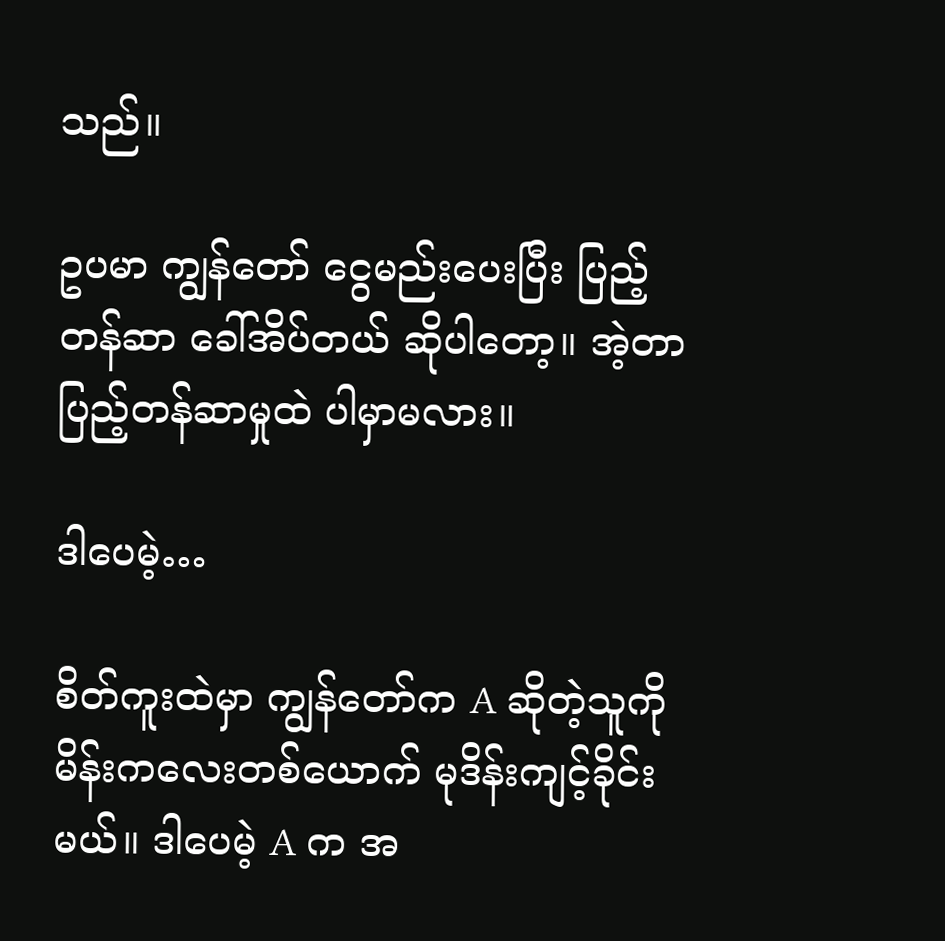သည်။

ဥပမာ ကျွန်တော် ငွေမည်းပေးပြီး ပြည့်တန်ဆာ ခေါ်အိပ်တယ် ဆိုပါတော့။ အဲ့တာ ပြည့်တန်ဆာမှုထဲ ပါမှာမလား။

ဒါပေမဲ့…

စိတ်ကူးထဲမှာ ကျွန်တော်က A ဆိုတဲ့သူကို မိန်းကလေးတစ်ယောက် မုဒိန်းကျင့်ခိုင်းမယ်။ ဒါပေမဲ့ A က အ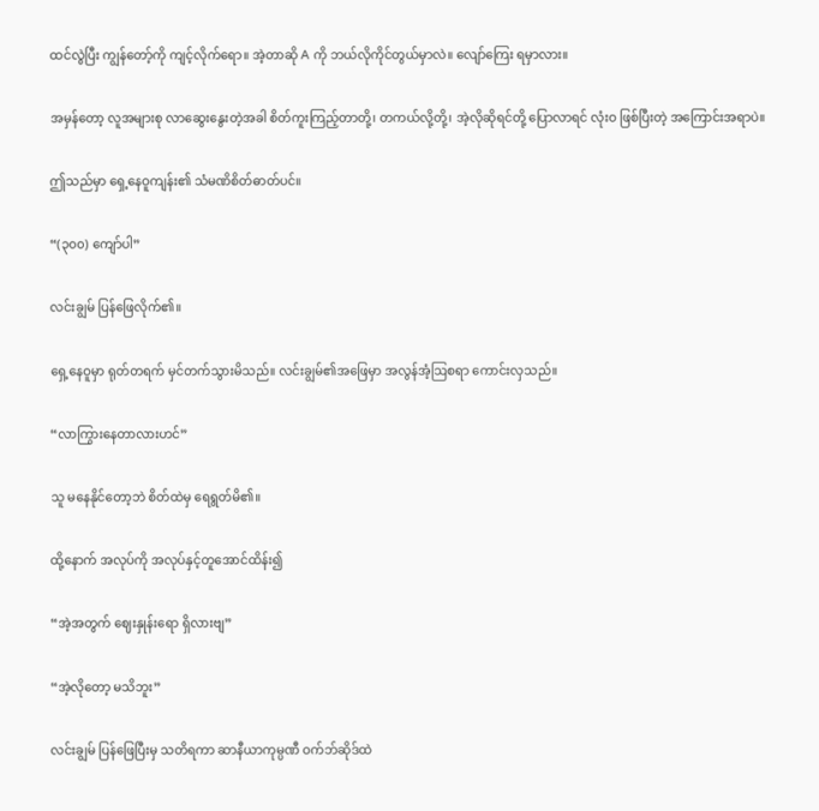ထင်လွဲပြီး ကျွန်တော့်ကို ကျင့်လိုက်ရော။ အဲ့တာဆို A ကို ဘယ်လိုကိုင်တွယ်မှာလဲ။ လျော်ကြေး ရမှာလား။

အမှန်တော့ လူအများစု လာဆွေးနွေးတဲ့အခါ စိတ်ကူးကြည့်တာတို့၊ တကယ်လို့တို့၊ အဲ့လိုဆိုရင်တို့ ပြောလာရင် လုံးဝ ဖြစ်ပြီးတဲ့ အကြောင်းအရာပဲ။

ဤသည်မှာ ရှေ့နေဝူကျန်း၏ သံမဏိစိတ်ဓာတ်ပင်။

“(၃၀၀) ကျော်ပါ”

လင်းချွမ် ပြန်ဖြေလိုက်၏။

ရှေ့နေဝူမှာ ရုတ်တရက် မှင်တက်သွားမိသည်။ လင်းချွမ်၏အဖြေမှာ အလွန်အံ့ဩစရာ ကောင်းလှသည်။

“လာကြွားနေတာလားဟင်”

သူ မနေနိုင်တော့ဘဲ စိတ်ထဲမှ ရေရွတ်မိ၏။

ထို့နောက် အလုပ်ကို အလုပ်နှင့်တူအောင်ထိန်း၍

“အဲ့အတွက် ဈေးနှုန်းရော ရှိလားဗျ”

“အဲ့လိုတော့ မသိဘူး”

လင်းချွမ် ပြန်ဖြေပြီးမှ သတိရကာ ဆာနီယာကုမ္ပဏီ ဝက်ဘ်ဆိုဒ်ထဲ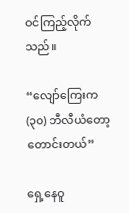ဝင်ကြည့်လိုက်သည်။

“လျော်ကြေးက (၃၀) ဘီလီယံတော့ တောင်းတယ်”

ရှေ့နေဝူ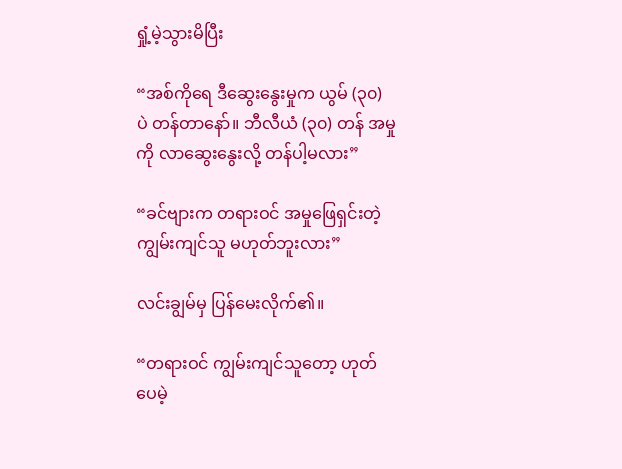ရှုံ့မဲ့သွားမိပြီး

“အစ်ကိုရေ ဒီဆွေးနွေးမှုက ယွမ် (၃၀) ပဲ တန်တာနော်။ ဘီလီယံ (၃၀) တန် အမှုကို လာဆွေးနွေးလို့ တန်ပါ့မလား”

“ခင်ဗျားက တရားဝင် အမှုဖြေရှင်းတဲ့ ကျွမ်းကျင်သူ မဟုတ်ဘူးလား”

လင်းချွမ်မှ ပြန်မေးလိုက်၏။

“တရားဝင် ကျွမ်းကျင်သူတော့ ဟုတ်ပေမဲ့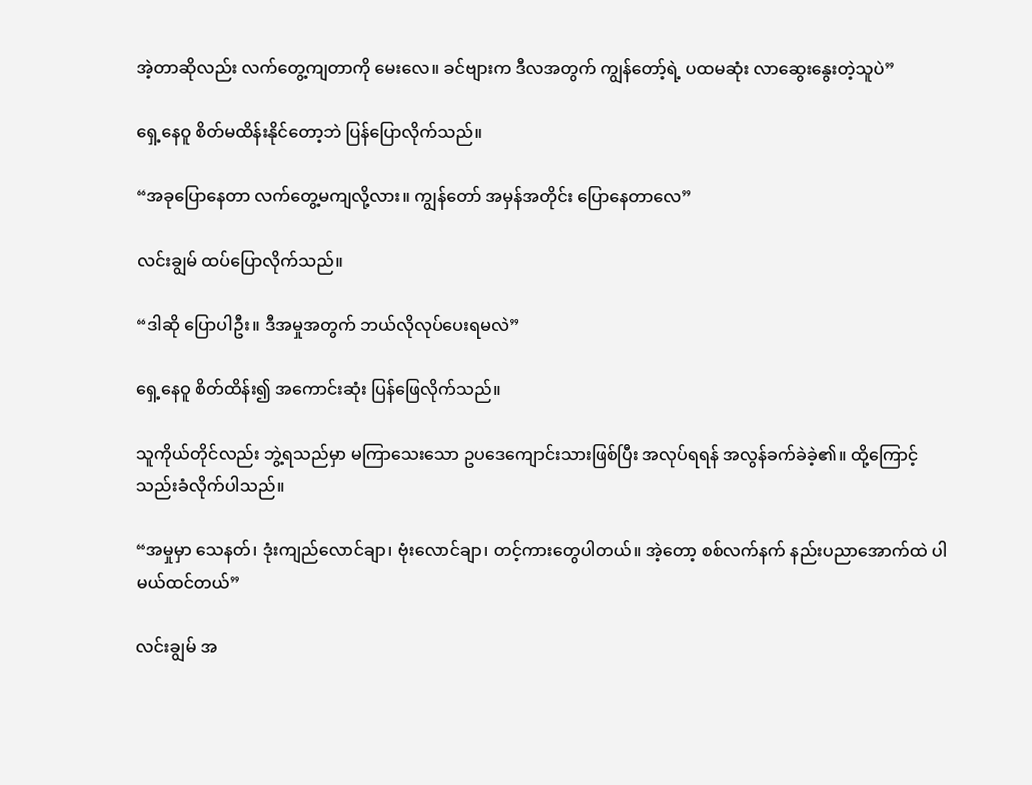အဲ့တာဆိုလည်း လက်တွေ့ကျတာကို မေးလေ။ ခင်ဗျားက ဒီလအတွက် ကျွန်တော့်ရဲ့ ပထမဆုံး လာဆွေးနွေးတဲ့သူပဲ”

ရှေ့နေဝူ စိတ်မထိန်းနိုင်တော့ဘဲ ပြန်ပြောလိုက်သည်။

“အခုပြောနေတာ လက်တွေ့မကျလို့လား။ ကျွန်တော် အမှန်အတိုင်း ပြောနေတာလေ”

လင်းချွမ် ထပ်ပြောလိုက်သည်။

“ဒါဆို ပြောပါဦး။ ဒီအမှုအတွက် ဘယ်လိုလုပ်ပေးရမလဲ”

ရှေ့နေဝူ စိတ်ထိန်း၍ အကောင်းဆုံး ပြန်ဖြေလိုက်သည်။

သူကိုယ်တိုင်လည်း ဘွဲ့ရသည်မှာ မကြာသေးသော ဥပဒေကျောင်းသားဖြစ်ပြီး အလုပ်ရရန် အလွန်ခက်ခဲခဲ့၏။ ထို့ကြောင့် သည်းခံလိုက်ပါသည်။

“အမှုမှာ သေနတ်၊ ဒုံးကျည်လောင်ချာ၊ ဗုံးလောင်ချာ၊ တင့်ကားတွေပါတယ်။ အဲ့တော့ စစ်လက်နက် နည်းပညာအောက်ထဲ ပါမယ်ထင်တယ်”

လင်းချွမ် အ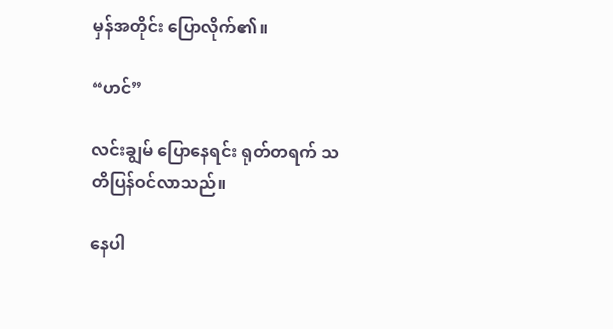မှန်အတိုင်း ပြောလိုက်၏။

“ဟင်”

လင်းချွမ် ပြောနေရင်း ရုတ်တရက် သတိပြန်ဝင်လာသည်။

နေပါ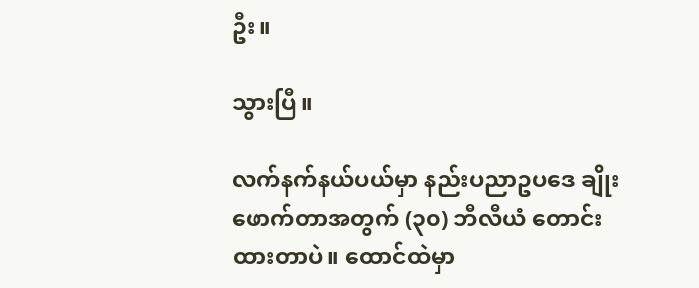ဦး။

သွားပြီ။

လက်နက်နယ်ပယ်မှာ နည်းပညာဥပဒေ ချိုးဖောက်တာအတွက် (၃၀) ဘီလီယံ တောင်းထားတာပဲ။ ထောင်ထဲမှာ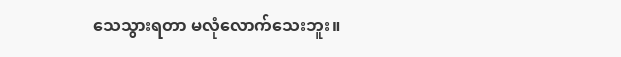သေသွားရတာ မလုံလောက်သေးဘူး။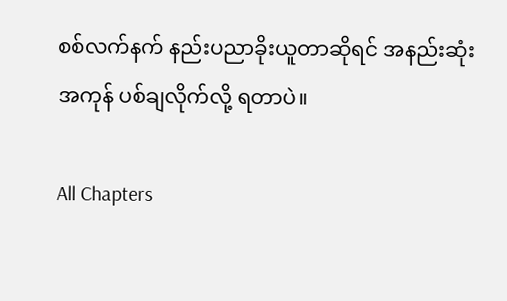စစ်လက်နက် နည်းပညာခိုးယူတာဆိုရင် အနည်းဆုံး အကုန် ပစ်ချလိုက်လို့ ရတာပဲ။

All Chapters